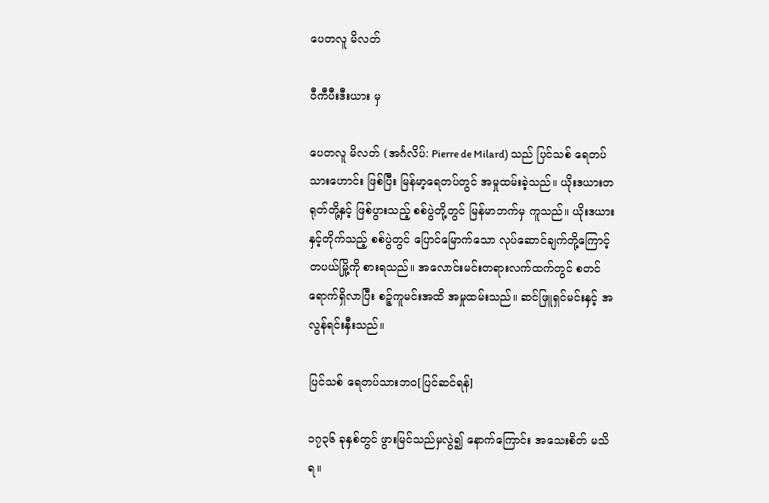ပေတလူ မိလတ်

ဝီကီပီးဒီးယား မှ

ပေတလူ မိလတ် (အင်္ဂလိပ်: Pierre de Milard) သည် ပြင်သစ် ရေတပ်သားဟောင်း ဖြစ်ပြီး မြန်မာ့ရေတပ်တွင် အမှုထမ်းခဲ့သည်။ ယိုးဒယားတရုတ်တို့နှင့် ဖြစ်ပွားသည့် စစ်ပွဲတို့တွင် မြန်မာဘက်မှ ကူသည်။ ယိုးဒယားနှင့်တိုက်သည့် စစ်ပွဲတွင် ပြောင်မြောက်သော လုပ်ဆောင်ချက်တို့ကြောင့် တပယ်မြို့ကို စားရသည်။ အလောင်းမင်းတရားလက်ထက်တွင် စတင်ရောက်ရှိလာပြီး စဉ့်ကူမင်းအထိ အမှုထမ်းသည်။ ဆင်ဖြူရှင်မင်းနှင့် အလွန်ရင်းနှီးသည်။

ပြင်သစ် ရေတပ်သားဘဝ[ပြင်ဆင်ရန်]

၁၇၃၆ ခုနှစ်တွင် ဖွားမြင်သည်မှလွဲ၍ နောက်ကြောင်း အသေးစိတ် မသိရ။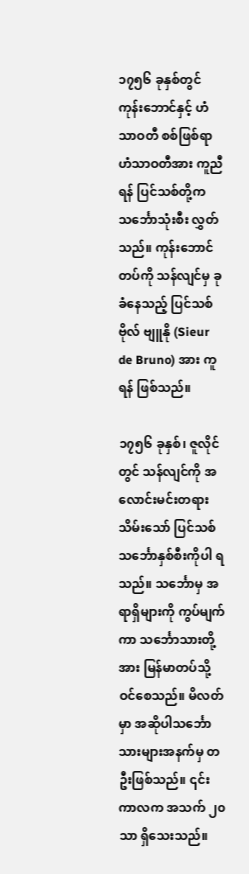၁၇၅၆ ခုနှစ်တွင် ကုန်းဘောင်နှင့် ဟံသာဝတီ စစ်ဖြစ်ရာ ဟံသာဝတီအား ကူညီရန် ပြင်သစ်တို့က သင်္ဘောသုံးစီး လွှတ်သည်။ ကုန်းဘောင်တပ်ကို သန်လျင်မှ ခုခံနေသည့် ပြင်သစ်ဗိုလ် ဗျူနို (Sieur de Bruno) အား ကူရန် ဖြစ်သည်။

၁၇၅၆ ခုနှစ်၊ ဇူလိုင်တွင် သန်လျင်ကို အလောင်းမင်းတရား သိမ်းသော် ပြင်သစ်သင်္ဘောနှစ်စီးကိုပါ ရသည်။ သင်္ဘောမှ အရာရှိများကို ကွပ်မျက်ကာ သင်္ဘောသားတို့အား မြန်မာတပ်သို့ ဝင်စေသည်။ မိလတ်မှာ အဆိုပါသင်္ဘောသားများအနက်မှ တဦးဖြစ်သည်။ ၎င်းကာလက အသက် ၂၀ သာ ရှိသေးသည်။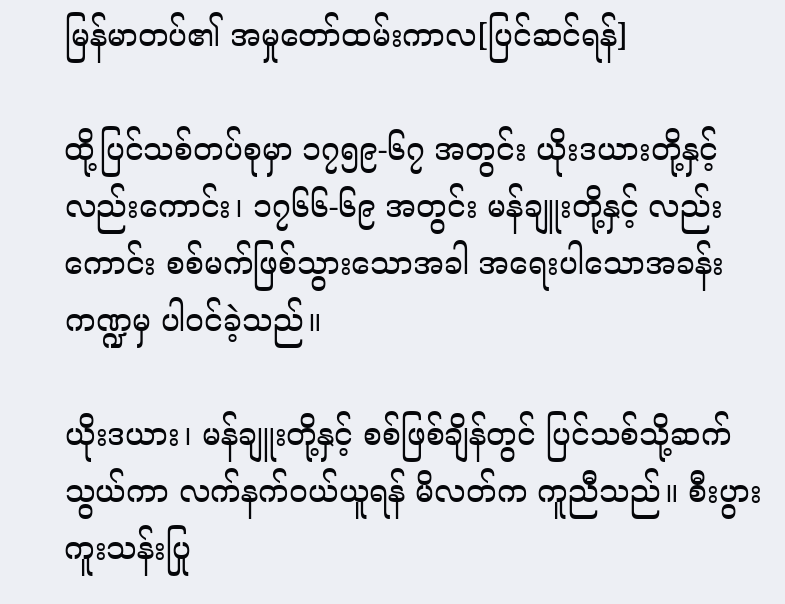မြန်မာတပ်၏ အမှုတော်ထမ်းကာလ[ပြင်ဆင်ရန်]

ထို့ပြင်သစ်တပ်စုမှာ ၁၇၅၉-၆၇ အတွင်း ယိုးဒယားတို့နှင့်လည်းကောင်း၊ ၁၇၆၆-၆၉ အတွင်း မန်ချူးတို့နှင့် လည်းကောင်း စစ်မက်ဖြစ်သွားသောအခါ အရေးပါသောအခန်းကဏ္ဍမှ ပါဝင်ခဲ့သည်။

ယိုးဒယား၊ မန်ချူးတို့နှင့် စစ်ဖြစ်ချိန်တွင် ပြင်သစ်သို့ဆက်သွယ်ကာ လက်နက်ဝယ်ယူရန် မိလတ်က ကူညီသည်။ စီးပွားကူးသန်းပြု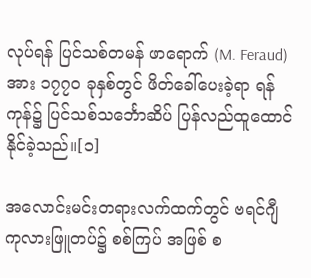လုပ်ရန် ပြင်သစ်တမန် ဖာရောက် (M. Feraud) အား ၁၇၇၀ ခုနှစ်တွင် ဖိတ်ခေါ်ပေးခဲ့ရာ ရန်ကုန်၌ ပြင်သစ်သင်္ဘောဆိပ် ပြန်လည်ထူထောင်နိုင်ခဲ့သည်။[၁]

အလောင်းမင်းတရားလက်ထက်တွင် ဗရင်ဂျီကုလားဖြူတပ်၌ စစ်ကြပ် အဖြစ် စ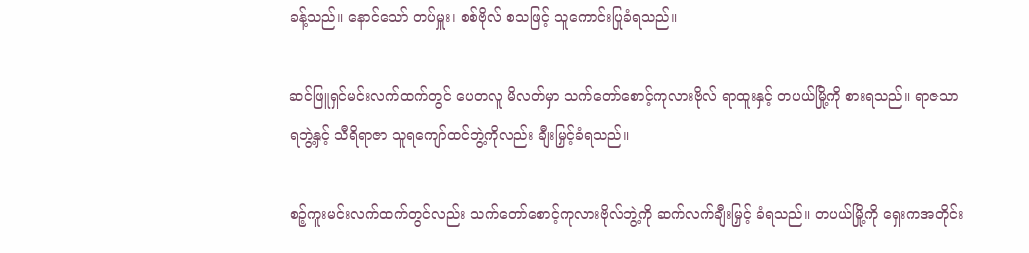ခန့်သည်။ နောင်သော် တပ်မှူး၊ စစ်ဗိုလ် စသဖြင့် သူကောင်းပြုခံရသည်။

ဆင်ဖြူရှင်မင်းလက်ထက်တွင် ပေတလူ မိလတ်မှာ သက်တော်စောင့်ကုလားဗိုလ် ရာထူးနှင့် တပယ်မြို့ကို စားရသည်။ ရာဇသာရဘွဲ့နှင့် သီရိရာဇာ သူရကျော်ထင်ဘွဲ့ကိုလည်း ချီးမြှင့်ခံရသည်။

စဉ့်ကူးမင်းလက်ထက်တွင်လည်း သက်တော်စောင့်ကုလားဗိုလ်ဘွဲ့ကို ဆက်လက်ချီးမြှင့် ခံရသည်။ တပယ်မြို့ကို ရှေးကအတိုင်း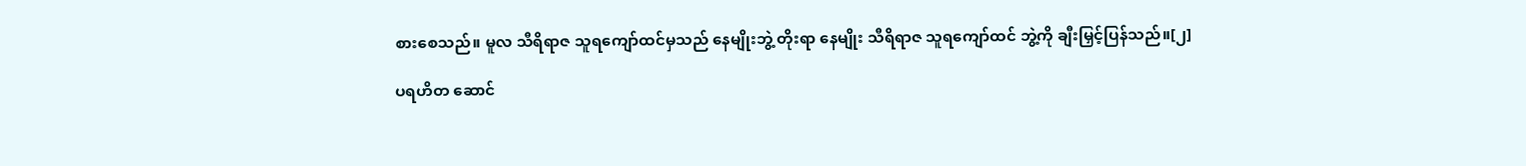စားစေသည်။ မူလ သီရိရာဇ သူရကျော်ထင်မှသည် နေမျိုးဘွဲ့ တိုးရာ နေမျိုး သီရိရာဇ သူရကျော်ထင် ဘွဲ့ကို ချီးမြှင့်ပြန်သည်။[၂]

ပရဟိတ ဆောင်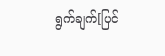ရွက်ချက်[ပြင်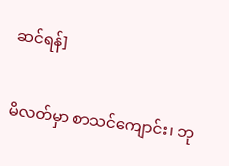ဆင်ရန်]

မိလတ်မှာ စာသင်ကျောင်း၊ ဘု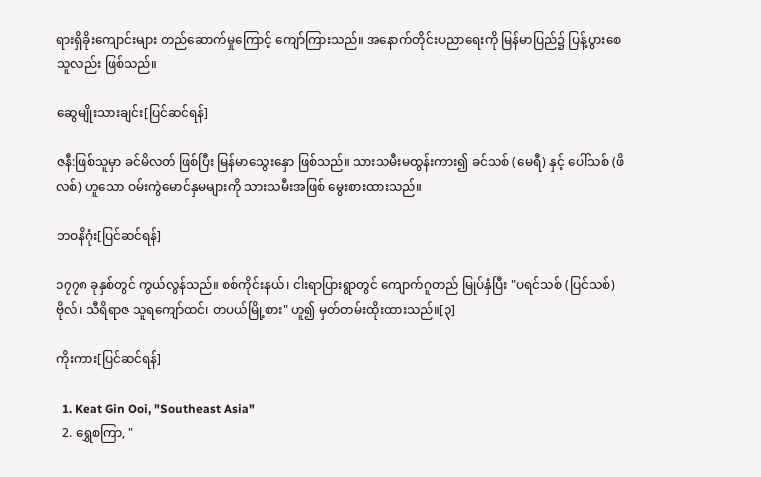ရားရှိခိုးကျောင်းများ တည်ဆောက်မှုကြောင့် ကျော်ကြားသည်။ အနောက်တိုင်းပညာရေးကို မြန်မာပြည်၌ ပြန့်ပွားစေသူလည်း ဖြစ်သည်။

ဆွေမျိုးသားချင်း[ပြင်ဆင်ရန်]

ဇနီ:ဖြစ်သူမှာ ခင်မိလတ် ဖြစ်ပြီး မြန်မာသွေးနှော ဖြစ်သည်။ သားသမီးမထွန်းကား၍ ခင်သစ် (မေရီ) နှင့် ပေါ်သစ် (ဖိလစ်) ဟူသော ဝမ်းကွဲမောင်နှမများကို သားသမီးအဖြစ် မွေးစားထားသည်။

ဘဝနိဂုံး[ပြင်ဆင်ရန်]

၁၇၇၈ ခုနှစ်တွင် ကွယ်လွန်သည်။ စစ်ကိုင်းနယ်၊ ငါးရာပြားရွာတွင် ကျောက်ဂူတည် မြုပ်နှံပြီး "ပရင်သစ် (ပြင်သစ်) ဗိုလ်၊ သီရိရာဇ သူရကျော်ထင်၊ တပယ်မြို့စား" ဟူ၍ မှတ်တမ်းထိုးထားသည်။[၃]

ကိုးကား[ပြင်ဆင်ရန်]

  1. Keat Gin Ooi, "Southeast Asia"
  2. ရွှေစကြာ, "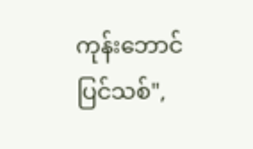ကုန်းဘောင်ပြင်သစ်",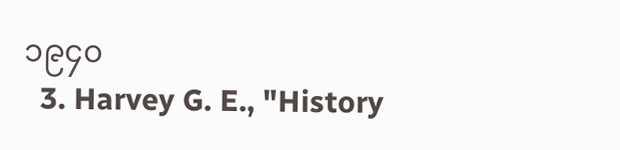၁၉၄၀
  3. Harvey G. E., "History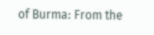of Burma: From the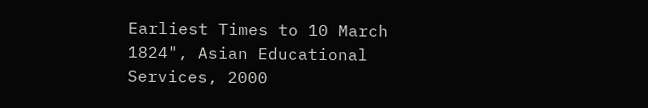Earliest Times to 10 March 1824", Asian Educational Services, 2000